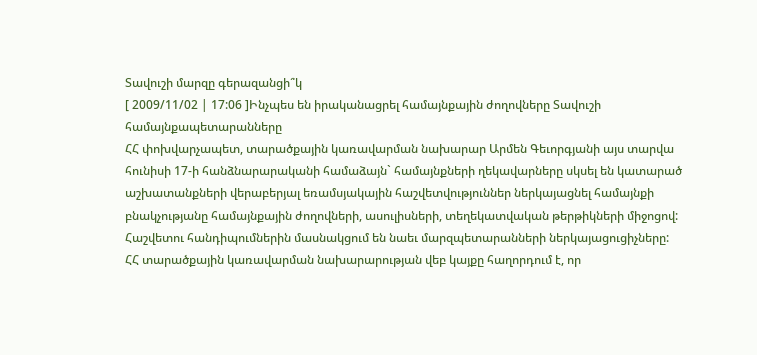Տավուշի մարզը գերազանցի՞կ
[ 2009/11/02 | 17:06 ]Ինչպես են իրականացրել համայնքային ժողովները Տավուշի համայնքապետարանները
ՀՀ փոխվարչապետ, տարածքային կառավարման նախարար Արմեն Գեւորգյանի այս տարվա հունիսի 17-ի հանձնարարականի համաձայն` համայնքների ղեկավարները սկսել են կատարած աշխատանքների վերաբերյալ եռամսյակային հաշվետվություններ ներկայացնել համայնքի բնակչությանը համայնքային ժողովների, ասուլիսների, տեղեկատվական թերթիկների միջոցով: Հաշվետու հանդիպումներին մասնակցում են նաեւ մարզպետարանների ներկայացուցիչները: ՀՀ տարածքային կառավարման նախարարության վեբ կայքը հաղորդում է, որ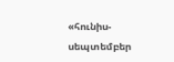«հունիս-սեպտեմբեր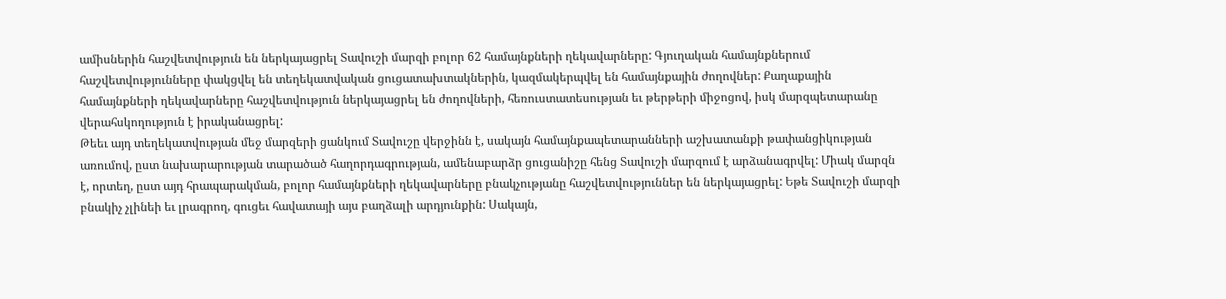ամիսներին հաշվետվություն են ներկայացրել Տավուշի մարզի բոլոր 62 համայնքների ղեկավարները: Գյուղական համայնքներում հաշվետվությունները փակցվել են տեղեկատվական ցուցատախտակներին, կազմակերպվել են համայնքային ժողովներ: Քաղաքային համայնքների ղեկավարները հաշվետվություն ներկայացրել են ժողովների, հեռուստատեսության եւ թերթերի միջոցով, իսկ մարզպետարանը վերահսկողություն է իրականացրել:
Թեեւ այդ տեղեկատվության մեջ մարզերի ցանկում Տավուշը վերջինն է, սակայն համայնքապետարանների աշխատանքի թափանցիկության առումով, ըստ նախարարության տարածած հաղորդագրության, ամենաբարձր ցուցանիշը հենց Տավուշի մարզում է արձանագրվել: Միակ մարզն է, որտեղ, ըստ այդ հրապարակման, բոլոր համայնքների ղեկավարները բնակչությանը հաշվետվություններ են ներկայացրել: Եթե Տավուշի մարզի բնակիչ չլինեի եւ լրագրող, գուցեւ հավատայի այս բաղձալի արդյունքին: Սակայն,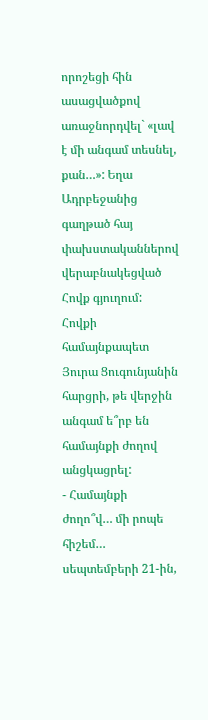որոշեցի հին ասացվածքով առաջնորդվել` «լավ է մի անգամ տեսնել, քան…»: Եղա Ադրբեջանից գաղթած հայ փախստականներով վերաբնակեցված Հովք գյուղում:
Հովքի համայնքապետ Յուրա Ցուգունյանին հարցրի, թե վերջին անգամ ե՞րբ են համայնքի ժողով անցկացրել:
- Համայնքի ժողո՞վ… մի րոպե հիշեմ… սեպտեմբերի 21-ին,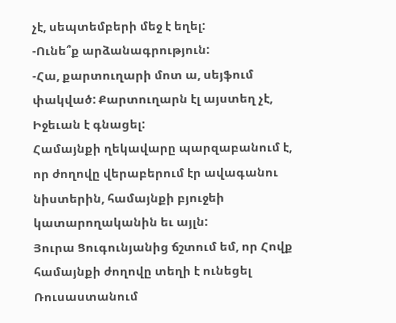չէ, սեպտեմբերի մեջ է եղել:
-Ունե՞ք արձանագրություն:
-Հա, քարտուղարի մոտ ա, սեյֆում փակված: Քարտուղարն էլ այստեղ չէ, Իջեւան է գնացել:
Համայնքի ղեկավարը պարզաբանում է, որ ժողովը վերաբերում էր ավագանու նիստերին, համայնքի բյուջեի կատարողականին եւ այլն:
Յուրա Ցուգունյանից ճշտում եմ, որ Հովք համայնքի ժողովը տեղի է ունեցել Ռուսաստանում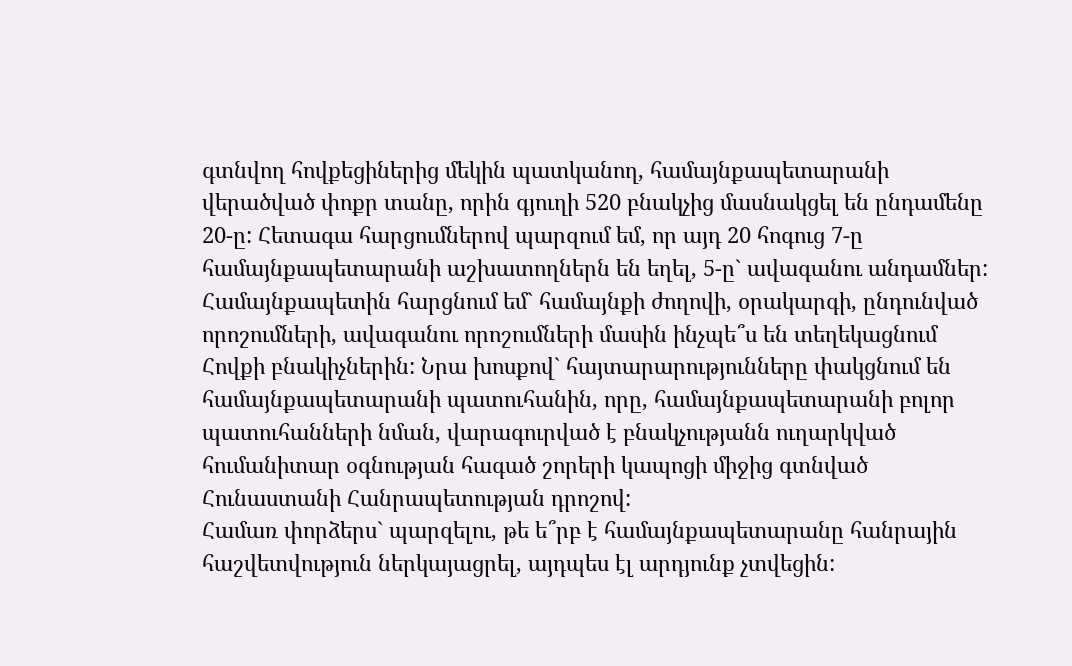գտնվող հովքեցիներից մեկին պատկանող, համայնքապետարանի վերածված փոքր տանը, որին գյուղի 520 բնակչից մասնակցել են ընդամենը 20-ը: Հետագա հարցումներով պարզում եմ, որ այդ 20 հոգուց 7-ը համայնքապետարանի աշխատողներն են եղել, 5-ը` ավագանու անդամներ: Համայնքապետին հարցնում եմ` համայնքի ժողովի, օրակարգի, ընդունված որոշումների, ավագանու որոշումների մասին ինչպե՞ս են տեղեկացնում Հովքի բնակիչներին: Նրա խոսքով` հայտարարությունները փակցնում են համայնքապետարանի պատուհանին, որը, համայնքապետարանի բոլոր պատուհանների նման, վարագուրված է բնակչությանն ուղարկված հումանիտար օգնության հագած շորերի կապոցի միջից գտնված Հունաստանի Հանրապետության դրոշով:
Համառ փորձերս` պարզելու, թե ե՞րբ է համայնքապետարանը հանրային հաշվետվություն ներկայացրել, այդպես էլ արդյունք չտվեցին: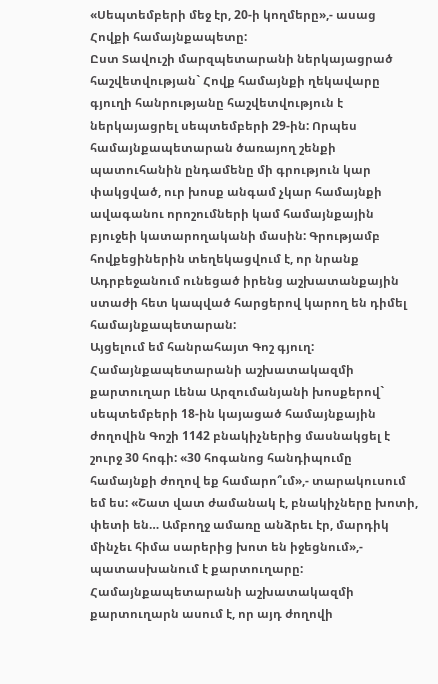«Սեպտեմբերի մեջ էր, 20-ի կողմերը»,- ասաց Հովքի համայնքապետը:
Ըստ Տավուշի մարզպետարանի ներկայացրած հաշվետվության` Հովք համայնքի ղեկավարը գյուղի հանրությանը հաշվետվություն է ներկայացրել սեպտեմբերի 29-ին: Որպես համայնքապետարան ծառայող շենքի պատուհանին ընդամենը մի գրություն կար փակցված, ուր խոսք անգամ չկար համայնքի ավագանու որոշումների կամ համայնքային բյուջեի կատարողականի մասին: Գրությամբ հովքեցիներին տեղեկացվում է, որ նրանք Ադրբեջանում ունեցած իրենց աշխատանքային ստաժի հետ կապված հարցերով կարող են դիմել համայնքապետարան:
Այցելում եմ հանրահայտ Գոշ գյուղ: Համայնքապետարանի աշխատակազմի քարտուղար Լենա Արզումանյանի խոսքերով` սեպտեմբերի 18-ին կայացած համայնքային ժողովին Գոշի 1142 բնակիչներից մասնակցել է շուրջ 30 հոգի: «30 հոգանոց հանդիպումը համայնքի ժողով եք համարո՞ւմ»,- տարակուսում եմ ես: «Շատ վատ ժամանակ է, բնակիչները խոտի, փետի են… Ամբողջ ամառը անձրեւ էր, մարդիկ մինչեւ հիմա սարերից խոտ են իջեցնում»,- պատասխանում է քարտուղարը:
Համայնքապետարանի աշխատակազմի քարտուղարն ասում է, որ այդ ժողովի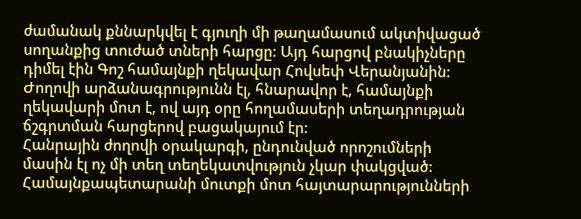ժամանակ քննարկվել է գյուղի մի թաղամասում ակտիվացած սողանքից տուժած տների հարցը: Այդ հարցով բնակիչները դիմել էին Գոշ համայնքի ղեկավար Հովսեփ Վերանյանին: Ժողովի արձանագրությունն էլ, հնարավոր է, համայնքի ղեկավարի մոտ է, ով այդ օրը հողամասերի տեղադրության ճշգրտման հարցերով բացակայում էր:
Հանրային ժողովի օրակարգի, ընդունված որոշումների մասին էլ ոչ մի տեղ տեղեկատվություն չկար փակցված: Համայնքապետարանի մուտքի մոտ հայտարարությունների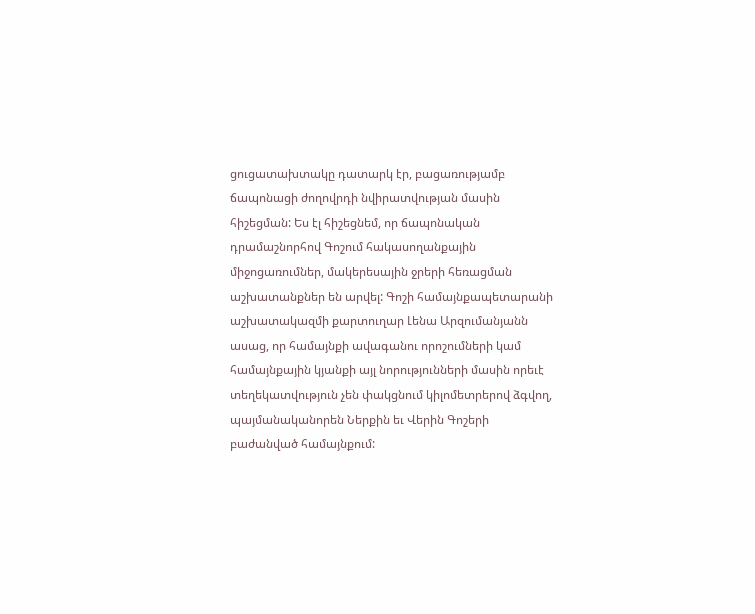ցուցատախտակը դատարկ էր, բացառությամբ ճապոնացի ժողովրդի նվիրատվության մասին հիշեցման: Ես էլ հիշեցնեմ, որ ճապոնական դրամաշնորհով Գոշում հակասողանքային միջոցառումներ, մակերեսային ջրերի հեռացման աշխատանքներ են արվել: Գոշի համայնքապետարանի աշխատակազմի քարտուղար Լենա Արզումանյանն ասաց, որ համայնքի ավագանու որոշումների կամ համայնքային կյանքի այլ նորությունների մասին որեւէ տեղեկատվություն չեն փակցնում կիլոմետրերով ձգվող, պայմանականորեն Ներքին եւ Վերին Գոշերի բաժանված համայնքում: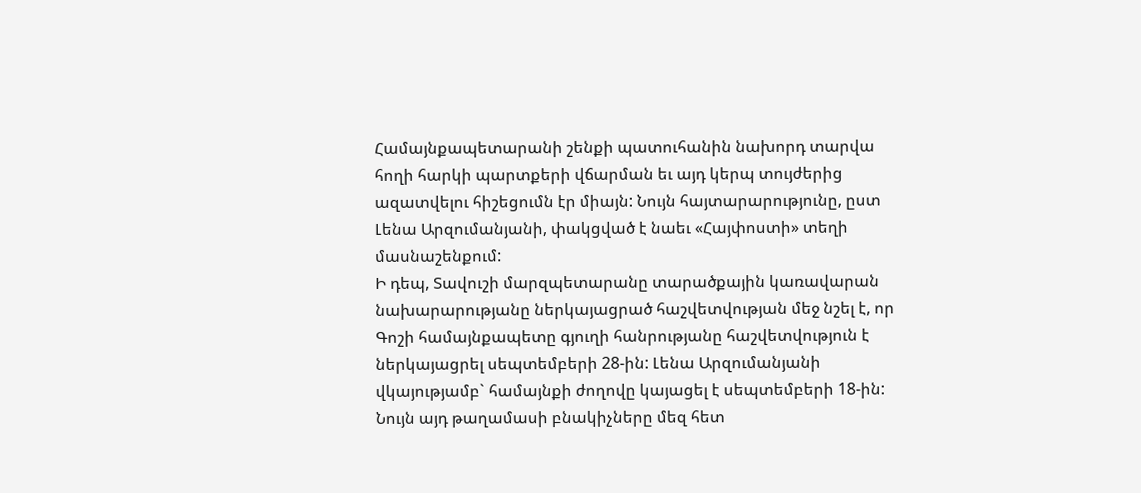Համայնքապետարանի շենքի պատուհանին նախորդ տարվա հողի հարկի պարտքերի վճարման եւ այդ կերպ տույժերից ազատվելու հիշեցումն էր միայն: Նույն հայտարարությունը, ըստ Լենա Արզումանյանի, փակցված է նաեւ «Հայփոստի» տեղի մասնաշենքում:
Ի դեպ, Տավուշի մարզպետարանը տարածքային կառավարան նախարարությանը ներկայացրած հաշվետվության մեջ նշել է, որ Գոշի համայնքապետը գյուղի հանրությանը հաշվետվություն է ներկայացրել սեպտեմբերի 28-ին: Լենա Արզումանյանի վկայությամբ` համայնքի ժողովը կայացել է սեպտեմբերի 18-ին: Նույն այդ թաղամասի բնակիչները մեզ հետ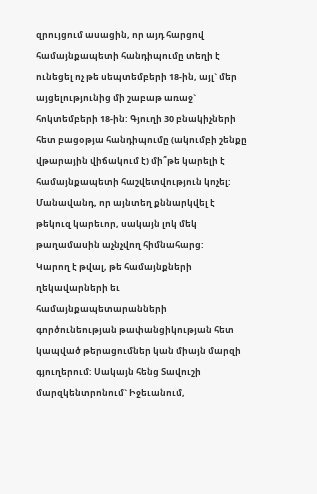զրույցում ասացին, որ այդ հարցով համայնքապետի հանդիպումը տեղի է ունեցել ոչ թե սեպտեմբերի 18-ին, այլ` մեր այցելությունից մի շաբաթ առաջ` հոկտեմբերի 18-ին: Գյուղի 30 բնակիչների հետ բացօթյա հանդիպումը (ակումբի շենքը վթարային վիճակում է) մի՞թե կարելի է համայնքապետի հաշվետվություն կոչել: Մանավանդ, որ այնտեղ քննարկվել է թեկուզ կարեւոր, սակայն լոկ մեկ թաղամասին աչնչվող հիմնահարց:
Կարող է թվալ, թե համայնքների ղեկավարների եւ համայնքապետարանների գործունեության թափանցիկության հետ կապված թերացումներ կան միայն մարզի գյուղերում: Սակայն հենց Տավուշի մարզկենտրոնում` Իջեւանում,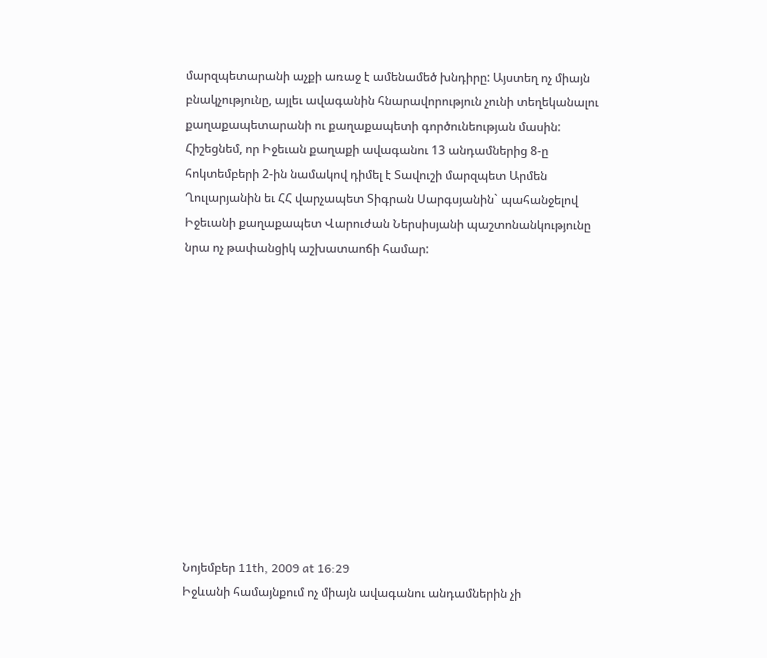մարզպետարանի աչքի առաջ է ամենամեծ խնդիրը: Այստեղ ոչ միայն բնակչությունը, այլեւ ավագանին հնարավորություն չունի տեղեկանալու քաղաքապետարանի ու քաղաքապետի գործունեության մասին: Հիշեցնեմ, որ Իջեւան քաղաքի ավագանու 13 անդամներից 8-ը հոկտեմբերի 2-ին նամակով դիմել է Տավուշի մարզպետ Արմեն Ղուլարյանին եւ ՀՀ վարչապետ Տիգրան Սարգսյանին` պահանջելով Իջեւանի քաղաքապետ Վարուժան Ներսիսյանի պաշտոնանկությունը նրա ոչ թափանցիկ աշխատաոճի համար:












Նոյեմբեր 11th, 2009 at 16:29
Իջևանի համայնքում ոչ միայն ավագանու անդամներին չի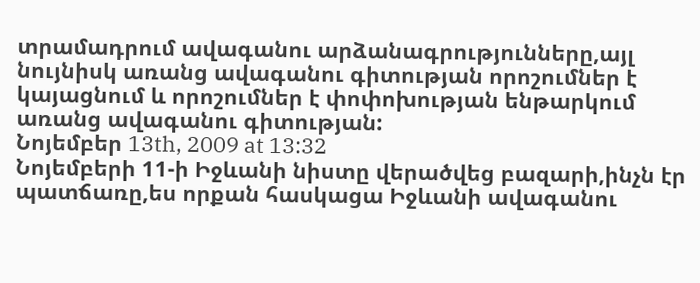տրամադրում ավագանու արձանագրությունները,այլ նույնիսկ առանց ավագանու գիտության որոշումներ է կայացնում և որոշումներ է փոփոխության ենթարկում առանց ավագանու գիտության:
Նոյեմբեր 13th, 2009 at 13:32
Նոյեմբերի 11-ի Իջևանի նիստը վերածվեց բազարի,ինչն էր պատճառը,ես որքան հասկացա Իջևանի ավագանու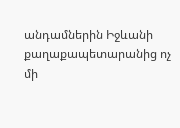անդամներին Իջևանի քաղաքապետարանից ոչ մի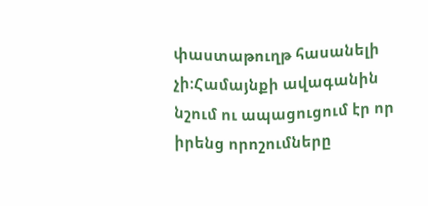փաստաթուղթ հասանելի չի:Համայնքի ավագանին նշում ու ապացուցում էր որ իրենց որոշումները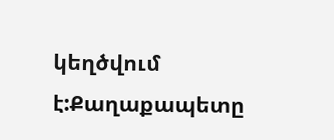կեղծվում է:Քաղաքապետը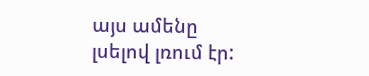այս ամենը լսելով լռում էր: